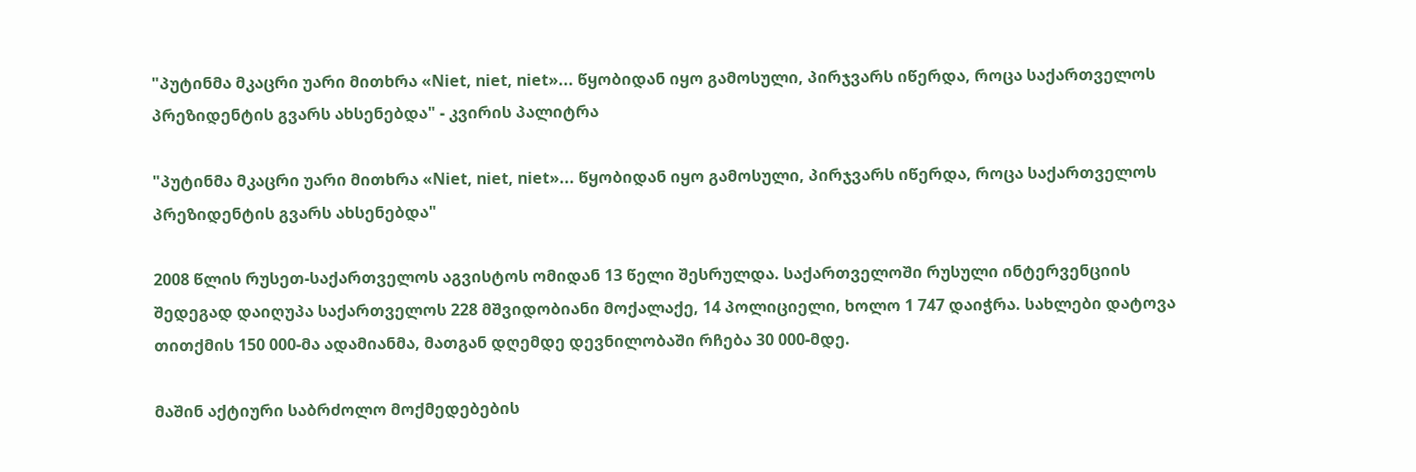"პუტინმა მკაცრი უარი მითხრა «Niet, niet, niet»... წყობიდან იყო გამოსული, პირჯვარს იწერდა, როცა საქართველოს პრეზიდენტის გვარს ახსენებდა" - კვირის პალიტრა

"პუტინმა მკაცრი უარი მითხრა «Niet, niet, niet»... წყობიდან იყო გამოსული, პირჯვარს იწერდა, როცა საქართველოს პრეზიდენტის გვარს ახსენებდა"

2008 წლის რუსეთ-საქართველოს აგვისტოს ომიდან 13 წელი შესრულდა. საქართველოში რუსული ინტერვენციის შედეგად დაიღუპა საქართველოს 228 მშვიდობიანი მოქალაქე, 14 პოლიციელი, ხოლო 1 747 დაიჭრა. სახლები დატოვა თითქმის 150 000-მა ადამიანმა, მათგან დღემდე დევნილობაში რჩება 30 000-მდე.

მაშინ აქტიური საბრძოლო მოქმედებების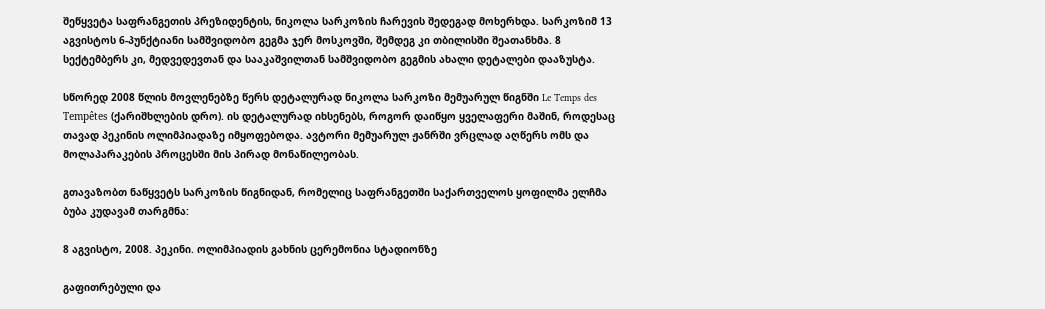შეწყვეტა საფრანგეთის პრეზიდენტის, ნიკოლა სარკოზის ჩარევის შედეგად მოხერხდა. სარკოზიმ 13 აგვისტოს 6-პუნქტიანი სამშვიდობო გეგმა ჯერ მოსკოვში, შემდეგ კი თბილისში შეათანხმა. 8 სექტემბერს კი, მედვედევთან და სააკაშვილთან სამშვიდობო გეგმის ახალი დეტალები დააზუსტა.

სწორედ 2008 წლის მოვლენებზე წერს დეტალურად ნიკოლა სარკოზი მემუარულ წიგნში Le Temps des Tempêtes (ქარიშხლების დრო). ის დეტალურად იხსენებს, როგორ დაიწყო ყველაფერი მაშინ, როდესაც თავად პეკინის ოლიმპიადაზე იმყოფებოდა. ავტორი მემუარულ ჟანრში ვრცლად აღწერს ომს და მოლაპარაკების პროცესში მის პირად მონაწილეობას.

გთავაზობთ ნაწყვეტს სარკოზის წიგნიდან, რომელიც საფრანგეთში საქართველოს ყოფილმა ელჩმა ბუბა კუდავამ თარგმნა:

8 აგვისტო, 2008. პეკინი. ოლიმპიადის გახნის ცერემონია სტადიონზე

გაფითრებული და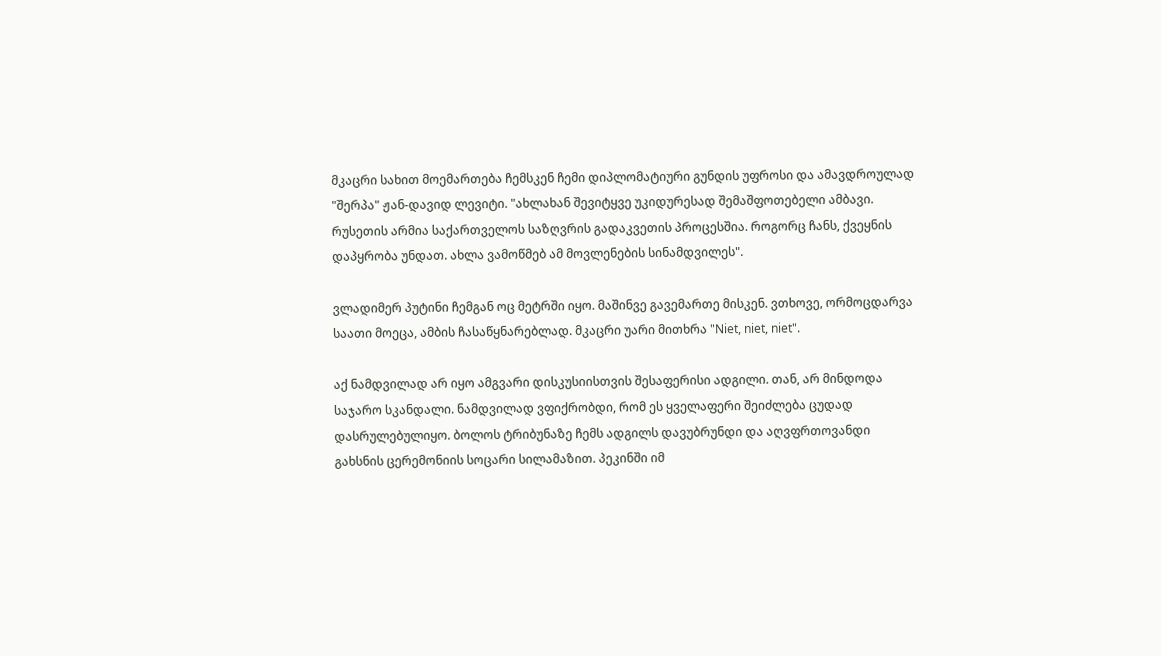მკაცრი სახით მოემართება ჩემსკენ ჩემი დიპლომატიური გუნდის უფროსი და ამავდროულად "შერპა" ჟან-დავიდ ლევიტი. "ახლახან შევიტყვე უკიდურესად შემაშფოთებელი ამბავი. რუსეთის არმია საქართველოს საზღვრის გადაკვეთის პროცესშია. როგორც ჩანს, ქვეყნის დაპყრობა უნდათ. ახლა ვამოწმებ ამ მოვლენების სინამდვილეს".

ვლადიმერ პუტინი ჩემგან ოც მეტრში იყო. მაშინვე გავემართე მისკენ. ვთხოვე, ორმოცდარვა საათი მოეცა, ამბის ჩასაწყნარებლად. მკაცრი უარი მითხრა "Niet, niet, niet".

აქ ნამდვილად არ იყო ამგვარი დისკუსიისთვის შესაფერისი ადგილი. თან, არ მინდოდა საჯარო სკანდალი. ნამდვილად ვფიქრობდი, რომ ეს ყველაფერი შეიძლება ცუდად დასრულებულიყო. ბოლოს ტრიბუნაზე ჩემს ადგილს დავუბრუნდი და აღვფრთოვანდი გახსნის ცერემონიის სოცარი სილამაზით. პეკინში იმ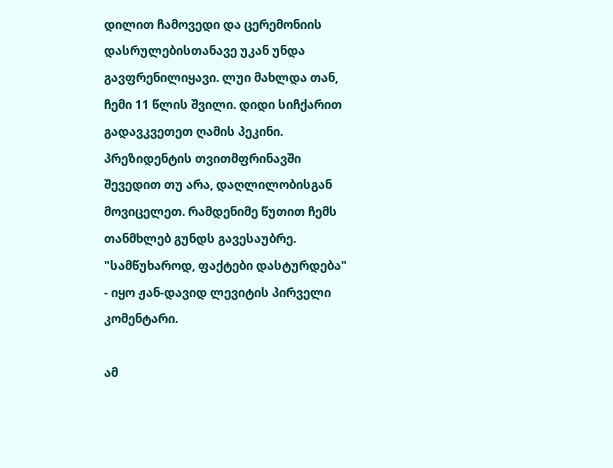დილით ჩამოვედი და ცერემონიის დასრულებისთანავე უკან უნდა გავფრენილიყავი. ლუი მახლდა თან, ჩემი 11 წლის შვილი. დიდი სიჩქარით გადავკვეთეთ ღამის პეკინი. პრეზიდენტის თვითმფრინავში შევედით თუ არა, დაღლილობისგან მოვიცელეთ. რამდენიმე წუთით ჩემს თანმხლებ გუნდს გავესაუბრე. "სამწუხაროდ, ფაქტები დასტურდება" - იყო ჟან-დავიდ ლევიტის პირველი კომენტარი.

ამ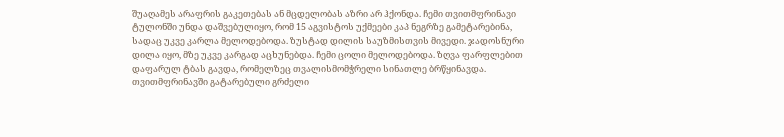შუაღამეს არაფრის გაკეთებას ან მცდელობას აზრი არ ჰქონდა. ჩემი თვითმფრინავი ტულონში უნდა დაშვებულიყო, რომ 15 აგვისტოს უქმეები კაპ ნეგრზე გამეტარებინა, სადაც უკვე კარლა მელოდებოდა. ზუსტად დილის საუზმისთვის მივედი. ჯადოსნური დილა იყო, მზე უკვე კარგად აცხუნებდა. ჩემი ცოლი მელოდებოდა. ზღვა ფარფლებით დაფარულ ტბას გავდა, რომელზეც თვალისმომჭრელი სინათლე ბრწყინავდა. თვითმფრინავში გატარებული გრძელი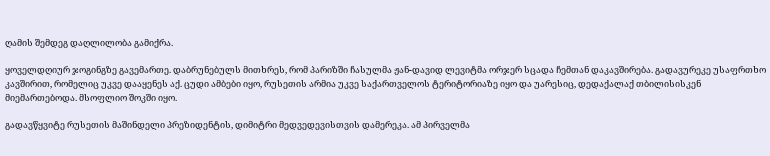ღამის შემდეგ დაღლილობა გამიქრა.

ყოველდღიურ ჯოგინგზე გავემართე. დაბრუნებულს მითხრეს, რომ პარიზში ჩასულმა ჟან-დავიდ ლევიტმა ორჯერ სცადა ჩემთან დაკავშირება. გადავურეკე უსაფრთხო კავშირით, რომელიც უკვე დააყენეს აქ. ცუდი ამბები იყო, რუსეთის არმია უკვე საქართველოს ტერიტორიაზე იყო და უარესიც, დედაქალაქ თბილისისკენ მიემართებოდა. მსოფლიო შოკში იყო.

გადავწყვიტე რუსეთის მაშინდელი პრეზიდენტის, დიმიტრი მედვედევისთვის დამერეკა. ამ პირველმა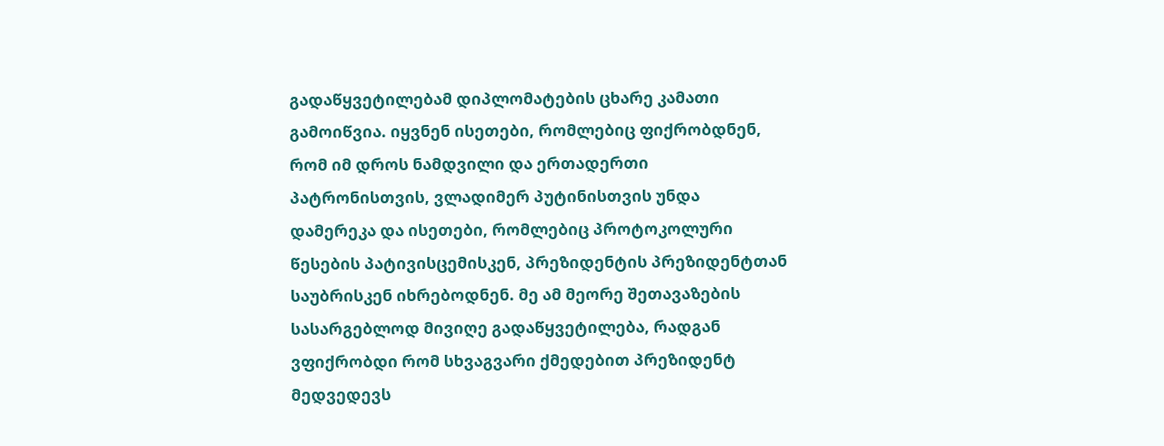გადაწყვეტილებამ დიპლომატების ცხარე კამათი გამოიწვია. იყვნენ ისეთები, რომლებიც ფიქრობდნენ, რომ იმ დროს ნამდვილი და ერთადერთი პატრონისთვის, ვლადიმერ პუტინისთვის უნდა დამერეკა და ისეთები, რომლებიც პროტოკოლური წესების პატივისცემისკენ, პრეზიდენტის პრეზიდენტთან საუბრისკენ იხრებოდნენ. მე ამ მეორე შეთავაზების სასარგებლოდ მივიღე გადაწყვეტილება, რადგან ვფიქრობდი რომ სხვაგვარი ქმედებით პრეზიდენტ მედვედევს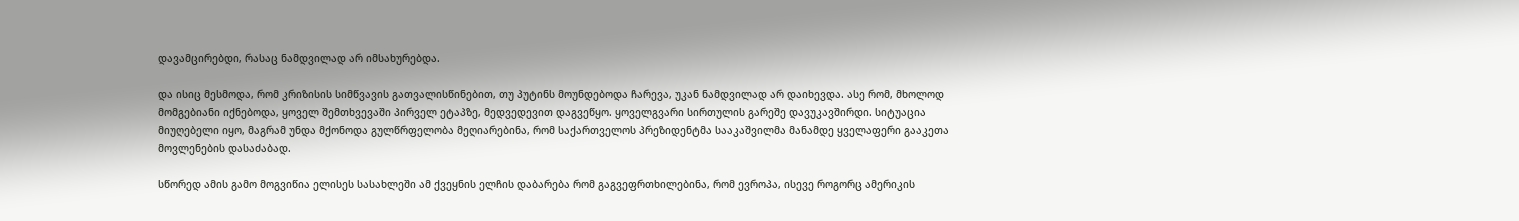დავამცირებდი, რასაც ნამდვილად არ იმსახურებდა.

და ისიც მესმოდა, რომ კრიზისის სიმწვავის გათვალისწინებით, თუ პუტინს მოუნდებოდა ჩარევა, უკან ნამდვილად არ დაიხევდა. ასე რომ, მხოლოდ მომგებიანი იქნებოდა, ყოველ შემთხვევაში პირველ ეტაპზე, მედვედევით დაგვეწყო. ყოველგვარი სირთულის გარეშე დავუკავშირდი. სიტუაცია მიუღებელი იყო, მაგრამ უნდა მქონოდა გულწრფელობა მეღიარებინა, რომ საქართველოს პრეზიდენტმა სააკაშვილმა მანამდე ყველაფერი გააკეთა მოვლენების დასაძაბად.

სწორედ ამის გამო მოგვიწია ელისეს სასახლეში ამ ქვეყნის ელჩის დაბარება რომ გაგვეფრთხილებინა, რომ ევროპა, ისევე როგორც ამერიკის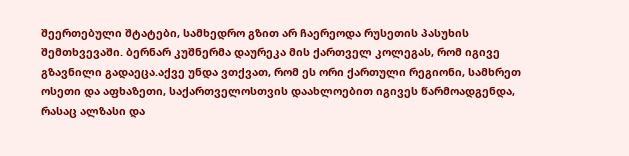შეერთებული შტატები, სამხედრო გზით არ ჩაერეოდა რუსეთის პასუხის შემთხვევაში. ბერნარ კუშნერმა დაურეკა მის ქართველ კოლეგას, რომ იგივე გზავნილი გადაეცა.აქვე უნდა ვთქვათ, რომ ეს ორი ქართული რეგიონი, სამხრეთ ოსეთი და აფხაზეთი, საქართველოსთვის დაახლოებით იგივეს წარმოადგენდა, რასაც ალზასი და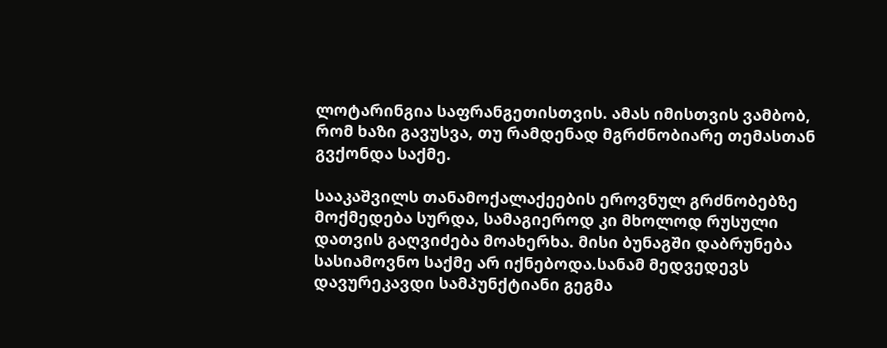ლოტარინგია საფრანგეთისთვის. ამას იმისთვის ვამბობ, რომ ხაზი გავუსვა, თუ რამდენად მგრძნობიარე თემასთან გვქონდა საქმე.

სააკაშვილს თანამოქალაქეების ეროვნულ გრძნობებზე მოქმედება სურდა, სამაგიეროდ კი მხოლოდ რუსული დათვის გაღვიძება მოახერხა. მისი ბუნაგში დაბრუნება სასიამოვნო საქმე არ იქნებოდა.სანამ მედვედევს დავურეკავდი სამპუნქტიანი გეგმა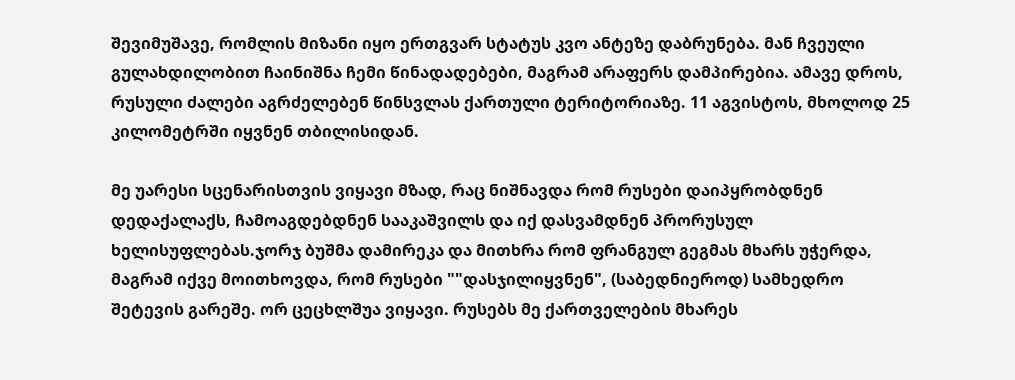შევიმუშავე, რომლის მიზანი იყო ერთგვარ სტატუს კვო ანტეზე დაბრუნება. მან ჩვეული გულახდილობით ჩაინიშნა ჩემი წინადადებები, მაგრამ არაფერს დამპირებია. ამავე დროს, რუსული ძალები აგრძელებენ წინსვლას ქართული ტერიტორიაზე. 11 აგვისტოს, მხოლოდ 25 კილომეტრში იყვნენ თბილისიდან.

მე უარესი სცენარისთვის ვიყავი მზად, რაც ნიშნავდა რომ რუსები დაიპყრობდნენ დედაქალაქს, ჩამოაგდებდნენ სააკაშვილს და იქ დასვამდნენ პრორუსულ ხელისუფლებას.ჯორჯ ბუშმა დამირეკა და მითხრა რომ ფრანგულ გეგმას მხარს უჭერდა, მაგრამ იქვე მოითხოვდა, რომ რუსები ""დასჯილიყვნენ", (საბედნიეროდ) სამხედრო შეტევის გარეშე. ორ ცეცხლშუა ვიყავი. რუსებს მე ქართველების მხარეს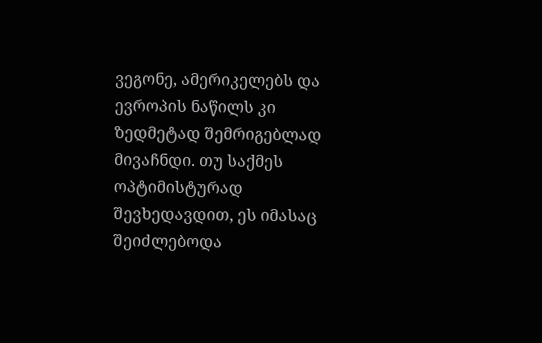ვეგონე, ამერიკელებს და ევროპის ნაწილს კი ზედმეტად შემრიგებლად მივაჩნდი. თუ საქმეს ოპტიმისტურად შევხედავდით, ეს იმასაც შეიძლებოდა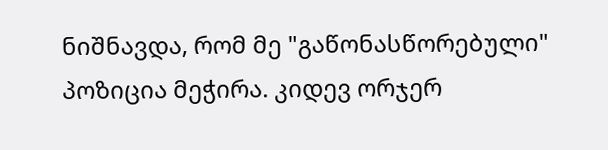ნიშნავდა, რომ მე "გაწონასწორებული" პოზიცია მეჭირა. კიდევ ორჯერ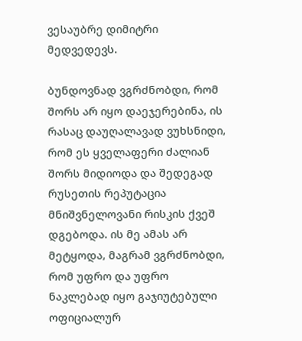ვესაუბრე დიმიტრი მედვედევს.

ბუნდოვნად ვგრძნობდი, რომ შორს არ იყო დაეჯერებინა, ის რასაც დაუღალავად ვუხსნიდი, რომ ეს ყველაფერი ძალიან შორს მიდიოდა და შედეგად რუსეთის რეპუტაცია მნიშვნელოვანი რისკის ქვეშ დგებოდა. ის მე ამას არ მეტყოდა, მაგრამ ვგრძნობდი, რომ უფრო და უფრო ნაკლებად იყო გაჯიუტებული ოფიციალურ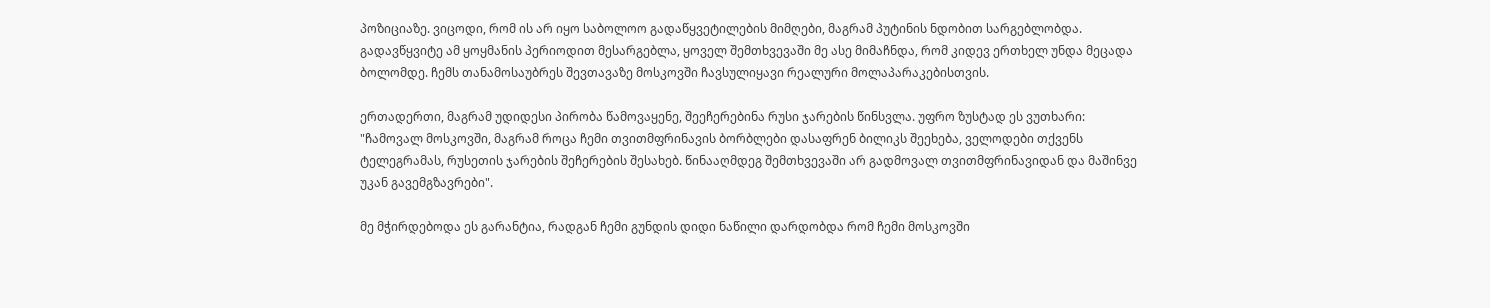პოზიციაზე. ვიცოდი, რომ ის არ იყო საბოლოო გადაწყვეტილების მიმღები, მაგრამ პუტინის ნდობით სარგებლობდა. გადავწყვიტე ამ ყოყმანის პერიოდით მესარგებლა, ყოველ შემთხვევაში მე ასე მიმაჩნდა, რომ კიდევ ერთხელ უნდა მეცადა ბოლომდე. ჩემს თანამოსაუბრეს შევთავაზე მოსკოვში ჩავსულიყავი რეალური მოლაპარაკებისთვის.

ერთადერთი, მაგრამ უდიდესი პირობა წამოვაყენე, შეეჩერებინა რუსი ჯარების წინსვლა. უფრო ზუსტად ეს ვუთხარი: "ჩამოვალ მოსკოვში, მაგრამ როცა ჩემი თვითმფრინავის ბორბლები დასაფრენ ბილიკს შეეხება, ველოდები თქვენს ტელეგრამას, რუსეთის ჯარების შეჩერების შესახებ. წინააღმდეგ შემთხვევაში არ გადმოვალ თვითმფრინავიდან და მაშინვე უკან გავემგზავრები".

მე მჭირდებოდა ეს გარანტია, რადგან ჩემი გუნდის დიდი ნაწილი დარდობდა რომ ჩემი მოსკოვში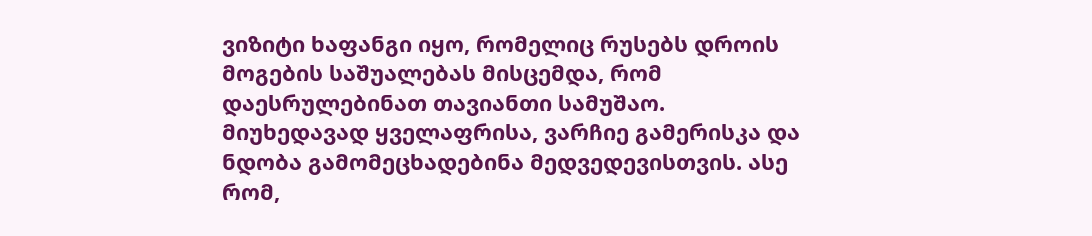ვიზიტი ხაფანგი იყო, რომელიც რუსებს დროის მოგების საშუალებას მისცემდა, რომ დაესრულებინათ თავიანთი სამუშაო. მიუხედავად ყველაფრისა, ვარჩიე გამერისკა და ნდობა გამომეცხადებინა მედვედევისთვის. ასე რომ,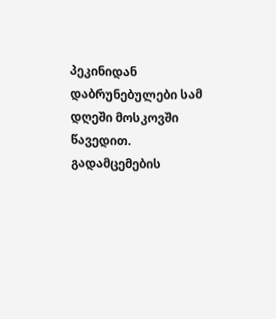პეკინიდან დაბრუნებულები სამ დღეში მოსკოვში წავედით. გადამცემების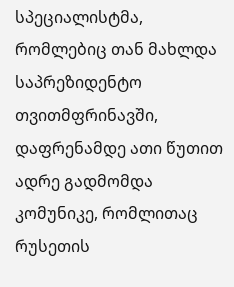სპეციალისტმა, რომლებიც თან მახლდა საპრეზიდენტო თვითმფრინავში, დაფრენამდე ათი წუთით ადრე გადმომდა კომუნიკე, რომლითაც რუსეთის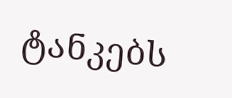ტანკებს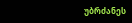უბრძანეს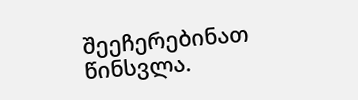შეეჩერებინათ წინსვლა.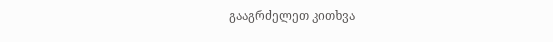გააგრძელეთ კითხვა